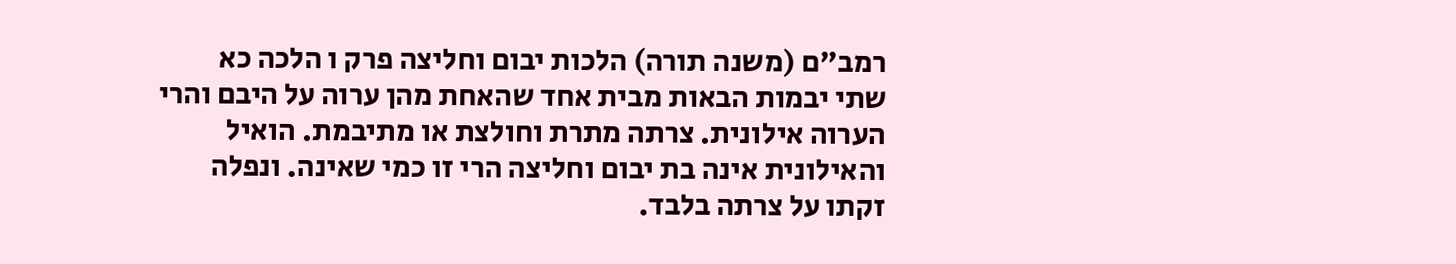רמב"ם (משנה תורה) הלכות יבום וחליצה פרק ו הלכה כא
שתי יבמות הבאות מבית אחד שהאחת מהן ערוה על היבם והרי הערוה אילונית. צרתה מתרת וחולצת או מתיבמת. הואיל והאילונית אינה בת יבום וחליצה הרי זו כמי שאינה. ונפלה זקתו על צרתה בלבד.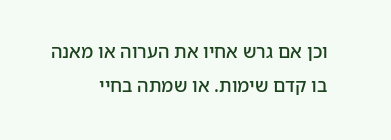וכן אם גרש אחיו את הערוה או מאנה בו קדם שימות. או שמתה בחיי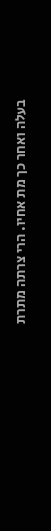בעלה ואחר כך מת אחיו. הרי צרתה מתרת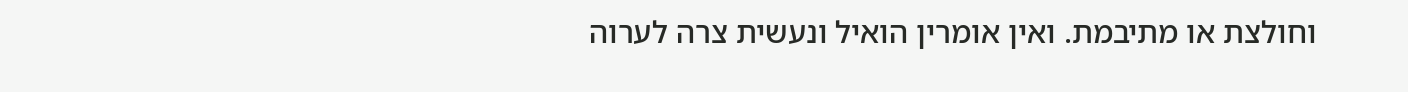וחולצת או מתיבמת. ואין אומרין הואיל ונעשית צרה לערוה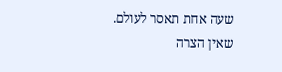שעה אחת תאסר לעולם. שאין הצרה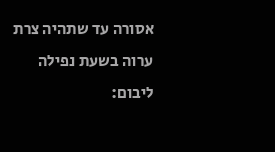אסורה עד שתהיה צרת ערוה בשעת נפילה ליבום: